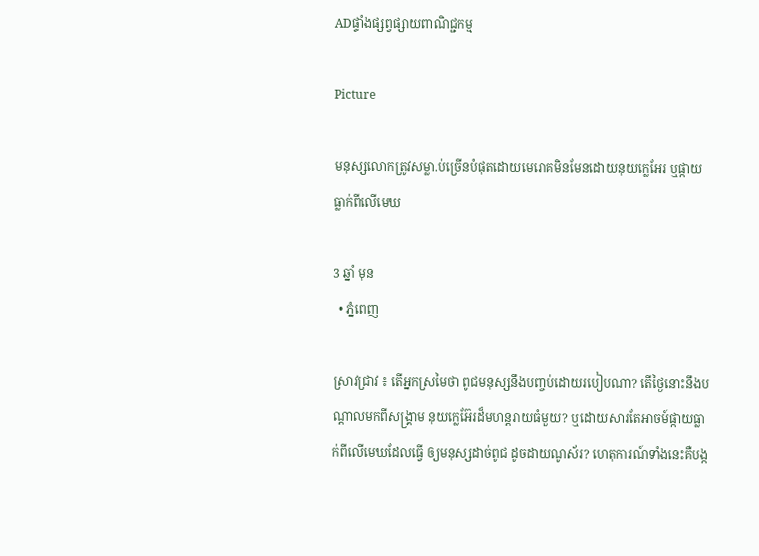ADផ្ទាំងផ្សព្វផ្សាយពាណិជ្ជកម្ម

Picture

មនុស្សលោកត្រូវសម្លា.ប់ច្រើនបំផុតដោយមេរោគមិនមែនដោយនុយក្លេអែរ ឬផ្កាយធ្លាក់ពីលើមេឃ

3 ឆ្នាំ មុន
  • ភ្នំពេញ

ស្រាវជ្រាវ ៖ តើអ្នកស្រមៃថា ពូជមនុស្សនឹងបញ្ចប់ដោយរបៀបណា? តើថ្ងៃនោះនឹងបណ្តាលមកពីសង្គ្រាម នុយក្លេអ៊ែរដ៏មហន្តរាយធំមួយ? ឬដោយសារតែអាចម៍ផ្កាយធ្លាក់ពីលើមេឃដែលធ្វើ ឲ្យមនុស្សដាច់ពូជ ដូចដាយណូស័រ? ហេតុការណ៍ទាំងនេះគឺបង្ក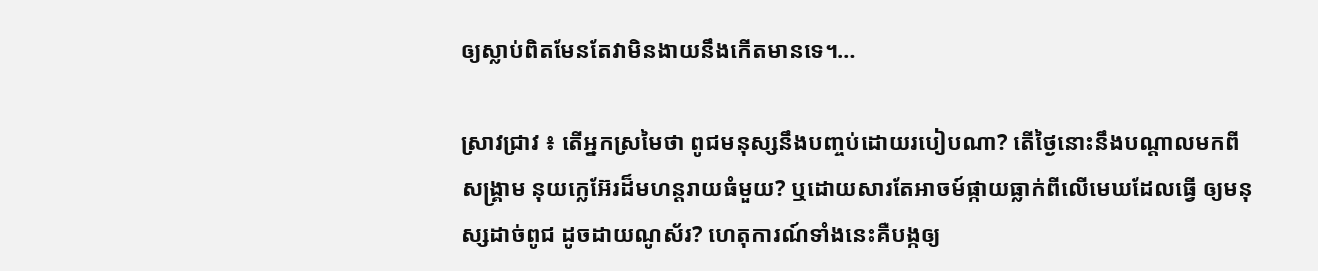ឲ្យស្លាប់ពិតមែនតែវាមិនងាយនឹងកើតមានទេ។…

ស្រាវជ្រាវ ៖ តើអ្នកស្រមៃថា ពូជមនុស្សនឹងបញ្ចប់ដោយរបៀបណា? តើថ្ងៃនោះនឹងបណ្តាលមកពីសង្គ្រាម នុយក្លេអ៊ែរដ៏មហន្តរាយធំមួយ? ឬដោយសារតែអាចម៍ផ្កាយធ្លាក់ពីលើមេឃដែលធ្វើ ឲ្យមនុស្សដាច់ពូជ ដូចដាយណូស័រ? ហេតុការណ៍ទាំងនេះគឺបង្កឲ្យ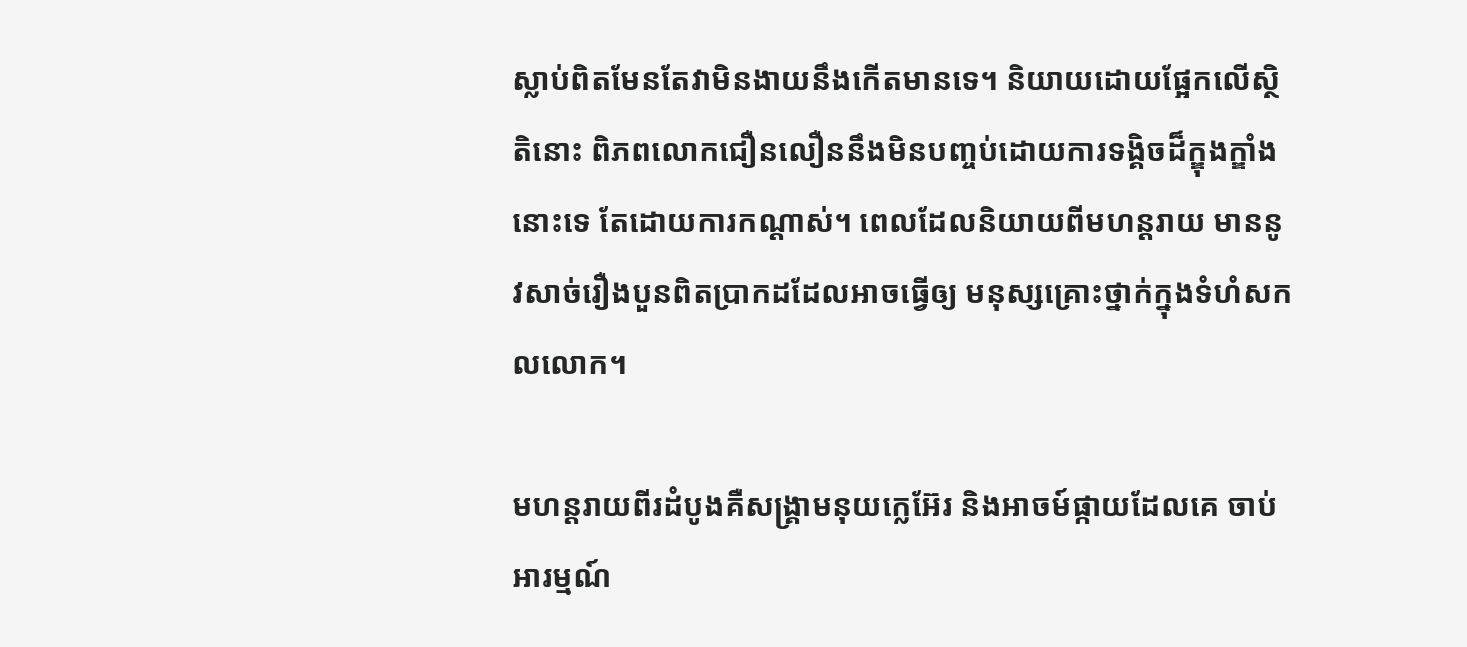ស្លាប់ពិតមែនតែវាមិនងាយនឹងកើតមានទេ។ និយាយដោយផ្អែកលើស្ថិតិនោះ ពិភពលោកជឿនលឿននឹងមិនបញ្ចប់ដោយការទង្គិចដ៏ក្ឌុងក្ឌាំងនោះទេ តែដោយការកណ្តាស់។ ពេលដែលនិយាយពីមហន្តរាយ មាននូវសាច់រឿងបួនពិតប្រាកដដែលអាចធ្វើឲ្យ មនុស្សគ្រោះថ្នាក់ក្នុងទំហំសកលលោក។

មហន្តរាយពីរដំបូងគឺសង្គ្រាមនុយក្លេអ៊ែរ និងអាចម៍ផ្កាយដែលគេ ចាប់អារម្មណ៍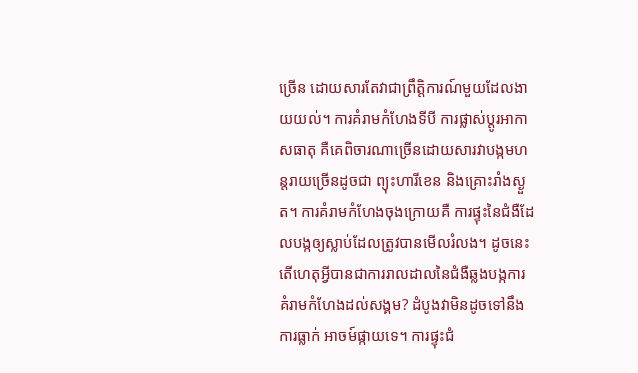ច្រើន ដោយសារតែវាជាព្រឹត្តិការណ៍មួយដែលងាយយល់។ ការគំរាមកំហែងទីបី ការផ្លាស់ប្តូរអាកាសធាតុ គឺគេពិចារណាច្រើនដោយសារវាបង្កមហន្តរាយច្រើនដូចជា ព្យុះហារីខេន និងគ្រោះរាំងស្ងួត។ ការគំរាមកំហែងចុងក្រោយគឺ ការផ្ទុះនៃជំងឺដែលបង្កឲ្យស្លាប់ដែលត្រូវបានមើលរំលង។ ដូចនេះ តើហេតុអ្វីបានជាការរាលដាលនៃជំងឺឆ្លងបង្កការគំរាមកំហែងដល់សង្គម? ដំបូងវាមិនដូចទៅនឹងការធ្លាក់ អាចម៍ផ្កាយទេ។ ការផ្ទុះជំ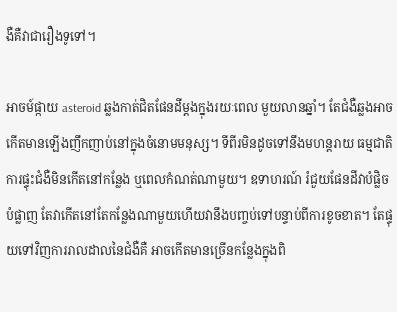ងឺគឺវាជារឿងទូទៅ។

អាចម៍ផ្កាយ asteroid ឆ្លងកាត់ជិតផែនដីម្តងក្នុងរយៈពេល មួយលានឆ្នាំ។ តែជំងឺឆ្លងអាចកើតមានឡើងញឹកញាប់នៅក្នុងចំនោមមនុស្ស។ ទីពីរមិនដូចទៅនឹងមហន្តរាយ ធម្មជាតិ ការផ្ទុះជំងឺមិនកើតនៅកន្លែង ឬពេលកំណត់ណាមួយ។ ឧទាហរណ៍ រំជួយផែនដីវាបំផ្លិចបំផ្លាញ តែវាកើតនៅតែកន្លែងណាមួយហើយវានឹងបញ្ចប់ទៅបន្ទាប់ពីការខូចខាត។ តែផ្ទុយទៅវិញការរាលដាលនៃជំងឺគឺ អាចកើតមានច្រើនកន្លែងក្នុងពិ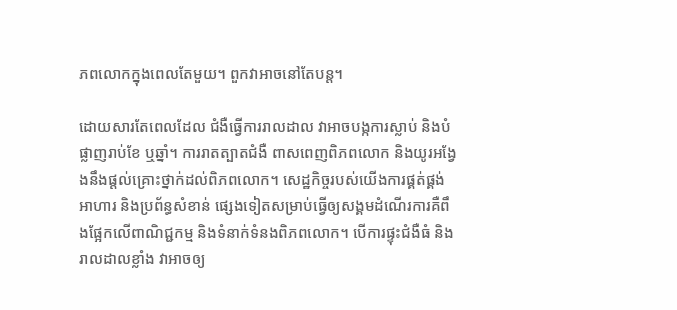ភពលោកក្នុងពេលតែមួយ។ ពួកវាអាចនៅតែបន្ត។

ដោយសារតែពេលដែល ជំងឺធ្វើការរាលដាល វាអាចបង្កការស្លាប់ និងបំផ្លាញរាប់ខែ ឬឆ្នាំ។ ការរាតត្បាតជំងឺ ពាសពេញពិភពលោក និងយូរអង្វែងនឹងផ្តល់គ្រោះថ្នាក់ដល់ពិភពលោក។ សេដ្ឋកិច្ចរបស់យើងការផ្គត់ផ្គង់អាហារ និងប្រព័ន្ធសំខាន់ ផ្សេងទៀតសម្រាប់ធ្វើឲ្យសង្គមដំណើរការគឺពឹងផ្អែកលើពាណិជ្ជកម្ម និងទំនាក់ទំនងពិភពលោក។ បើការផ្ទុះជំងឺធំ និងរាលដាលខ្លាំង វាអាចឲ្យ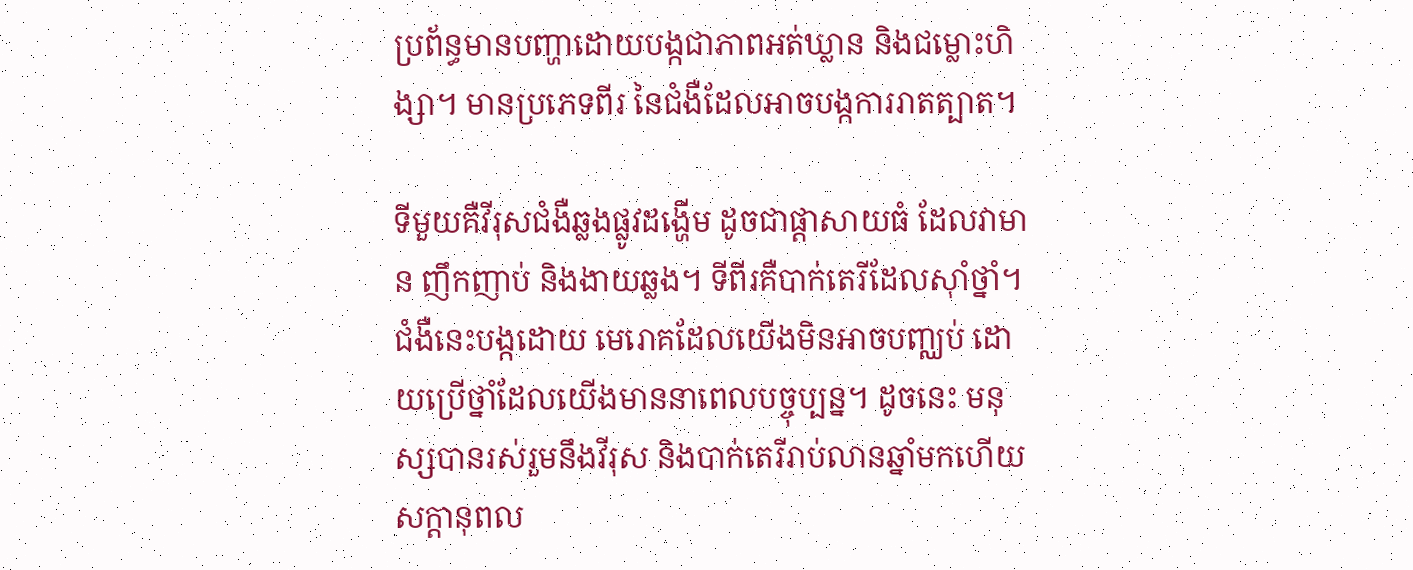ប្រព័ន្ធមានបញ្ហាដោយបង្កជាភាពអត់ឃ្លាន និងជម្លោះហិង្សា។ មានប្រភេទពីរ នៃជំងឺដែលអាចបង្កការរាតត្បាត។

ទីមួយគឺវីរុសជំងឺឆ្លងផ្លូវដង្ហើម ដូចជាផ្តាសាយធំ ដែលវាមាន ញឹកញាប់ និងងាយឆ្លង។ ទីពីរគឺបាក់តេរីដែលស៊ាំថ្នាំ។ ជំងឺនេះបង្កដោយ មេរោគដែលយើងមិនអាចបញ្ឈប់ ដោយប្រើថ្នាំដែលយើងមាននាពេលបច្ចុប្បន្ន។ ដូចនេះ មនុស្សបានរស់រួមនឹងវីរុស និងបាក់តេរីរាប់លានឆ្នាំមកហើយសក្តានុពល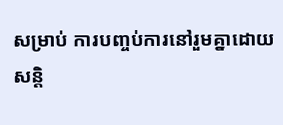សម្រាប់ ការបញ្ចប់ការនៅរួមគ្នាដោយសន្តិ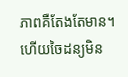ភាពគឺតែងតែមាន។ ហើយចៃដន្យមិន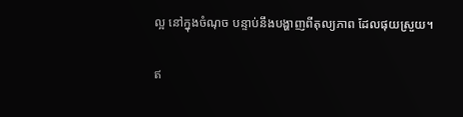ល្អ នៅក្នុងចំណុច បន្ទាប់នឹងបង្ហាញពីតុល្យភាព ដែលផុយស្រួយ។

ឥ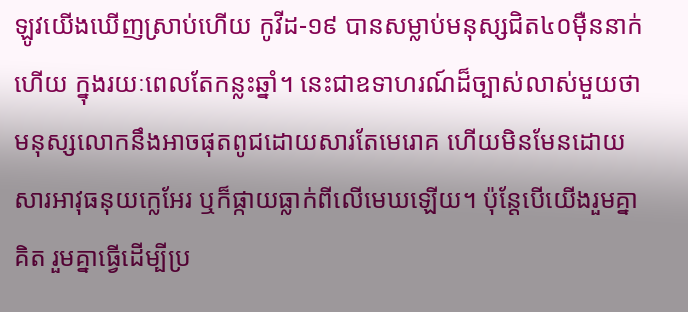ឡូវយើងឃើញស្រាប់ហើយ កូវីដ-១៩ បានសម្លាប់មនុស្សជិត៤០ម៉ឺននាក់ហើយ ក្នុងរយៈពេលតែកន្លះឆ្នាំ។ នេះជាឧទាហរណ៍ដ៏ច្បាស់លាស់មួយថា មនុស្សលោកនឹងអាចផុតពូជដោយសារតែមេរោគ ហើយមិនមែនដោយសារអាវុធនុយក្លេអែរ ឬក៏ផ្កាយធ្លាក់ពីលើមេឃឡើយ។ ប៉ុន្តែបើយើងរួមគ្នាគិត រួមគ្នាធ្វើដើម្បីប្រ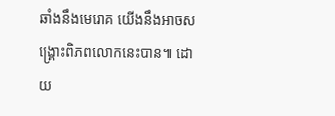ឆាំងនឹងមេរោគ យើងនឹងអាចសង្គ្រោះពិភពលោកនេះបាន៕ ដោយ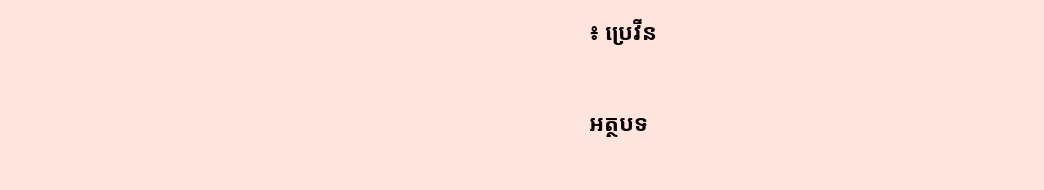៖ ប្រេវីន

អត្ថបទ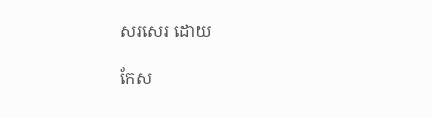សរសេរ ដោយ

កែស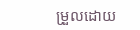ម្រួលដោយ